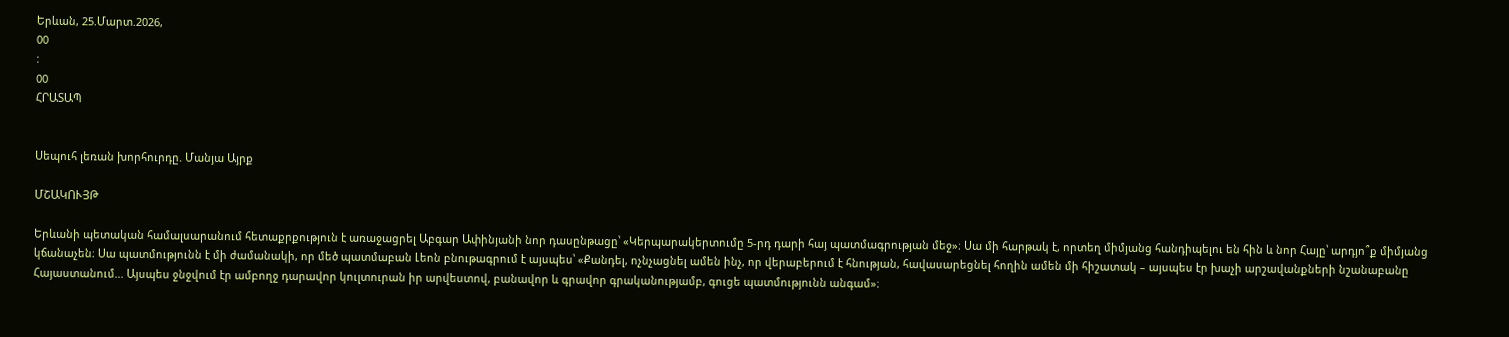Երևան, 25.Մարտ.2026,
00
:
00
ՀՐԱՏԱՊ


Սեպուհ լեռան խորհուրդը. Մանյա Այրք

ՄՇԱԿՈՒՅԹ

Երևանի պետական համալսարանում հետաքրքություն է առաջացրել Աբգար Ափինյանի նոր դասընթացը՝ «Կերպարակերտումը 5-րդ դարի հայ պատմագրության մեջ»։ Սա մի հարթակ է, որտեղ միմյանց հանդիպելու են հին և նոր Հայը՝ արդյո՞ք միմյանց կճանաչեն։ Սա պատմությունն է մի ժամանակի, որ մեծ պատմաբան Լեոն բնութագրում է այսպես՝ «Քանդել, ոչնչացնել ամեն ինչ, որ վերաբերում է հնության, հավասարեցնել հողին ամեն մի հիշատակ – այսպես էր խաչի արշավանքների նշանաբանը Հայաստանում... Այսպես ջնջվում էր ամբողջ դարավոր կուլտուրան իր արվեստով, բանավոր և գրավոր գրականությամբ, գուցե պատմությունն անգամ»։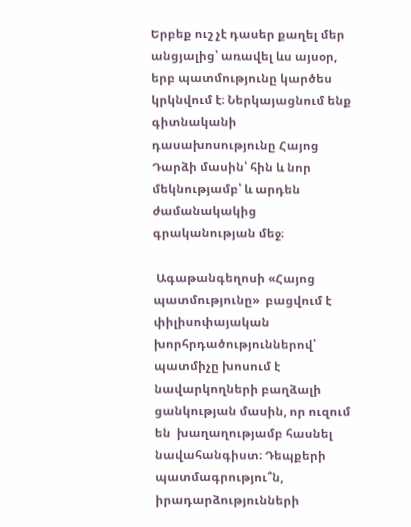Երբեք ուշ չէ դասեր քաղել մեր անցյալից՝ առավել ևս այսօր, երբ պատմությունը կարծես կրկնվում է։ Ներկայացնում ենք գիտնականի դասախոսությունը Հայոց Դարձի մասին՝ հին և նոր մեկնությամբ՝ և արդեն ժամանակակից գրականության մեջ։

 Ագաթանգեղոսի «Հայոց պատմությունը»  բացվում է փիլիսոփայական խորհրդածություններով՝ պատմիչը խոսում է նավարկողների բաղձալի ցանկության մասին, որ ուզում են  խաղաղությամբ հասնել նավահանգիստ։ Դեպքերի պատմագրությու՞ն, իրադարձությունների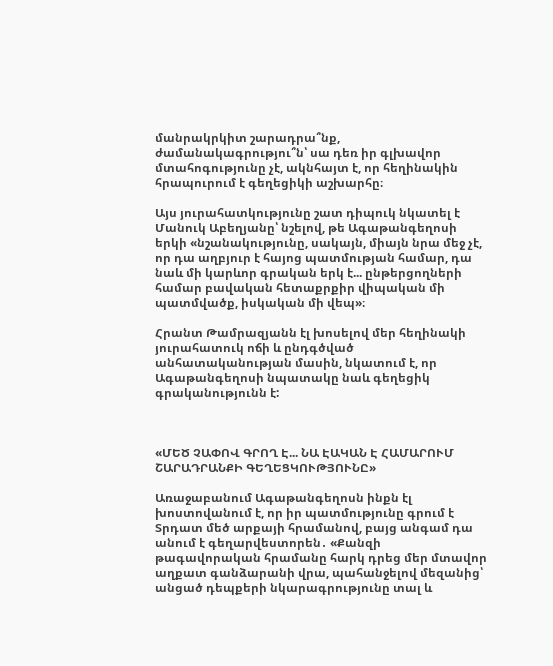մանրակրկիտ շարադրա՞նք, ժամանակագրությու՞ն՝ սա դեռ իր գլխավոր մտահոգությունը չէ, ակնհայտ է, որ հեղինակին հրապուրում է գեղեցիկի աշխարհը։

Այս յուրահատկությունը շատ դիպուկ նկատել է Մանուկ Աբեղյանը՝ նշելով, թե Ագաթանգեղոսի երկի «նշանակությունը, սակայն, միայն նրա մեջ չէ, որ դա աղբյուր է հայոց պատմության համար, դա նաև մի կարևոր գրական երկ է... ընթերցողների համար բավական հետաքրքիր վիպական մի պատմվածք, իսկական մի վեպ»։

Հրանտ Թամրազյանն էլ խոսելով մեր հեղինակի յուրահատուկ ոճի և ընդգծված անհատականության մասին, նկատում է, որ Ագաթանգեղոսի նպատակը նաև գեղեցիկ գրականությունն է:



«ՄԵԾ ՉԱՓՈՎ ԳՐՈՂ Է... ՆԱ ԷԱԿԱՆ Է ՀԱՄԱՐՈՒՄ ՇԱՐԱԴՐԱՆՔԻ ԳԵՂԵՑԿՈՒԹՅՈՒՆԸ»

Առաջաբանում Ագաթանգեղոսն ինքն էլ խոստովանում է, որ իր պատմությունը գրում է Տրդատ մեծ արքայի հրամանով, բայց անգամ դա անում է գեղարվեստորեն․ «Քանզի թագավորական հրամանը հարկ դրեց մեր մտավոր աղքատ գանձարանի վրա, պահանջելով մեզանից՝ անցած դեպքերի նկարագրությունը տալ և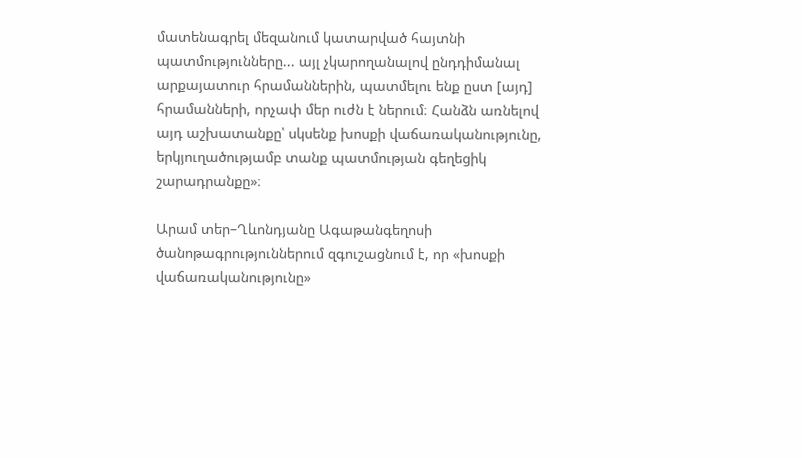մատենագրել մեզանում կատարված հայտնի պատմությունները... այլ չկարողանալով ընդդիմանալ արքայատուր հրամաններին, պատմելու ենք ըստ [այդ] հրամանների, որչափ մեր ուժն է ներում։ Հանձն առնելով այդ աշխատանքը՝ սկսենք խոսքի վաճառականությունը, երկյուղածությամբ տանք պատմության գեղեցիկ շարադրանքը»։

Արամ տեր–Ղևոնդյանը Ագաթանգեղոսի ծանոթագրություններում զգուշացնում է, որ «խոսքի վաճառականությունը»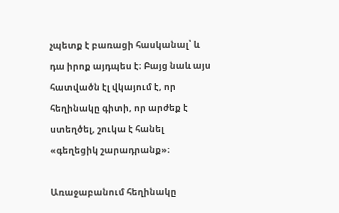չպետք է բառացի հասկանալ՝ և դա իրոք այդպես է։ Բայց նաև այս հատվածն էլ վկայում է, որ հեղինակը գիտի, որ արժեք է ստեղծել, շուկա է հանել «գեղեցիկ շարադրանք»։

Առաջաբանում հեղինակը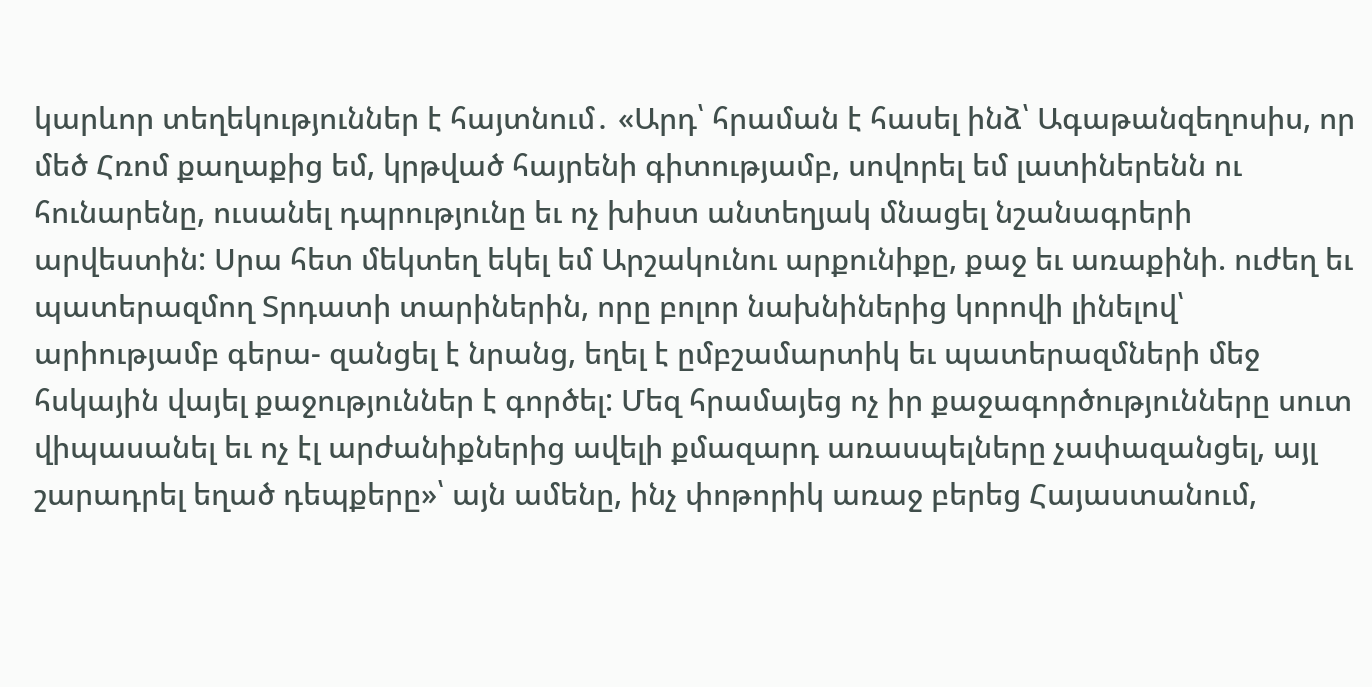կարևոր տեղեկություններ է հայտնում․ «Արդ՝ հրաման է հասել ինձ՝ Ագաթանզեղոսիս, որ մեծ Հռոմ քաղաքից եմ, կրթված հայրենի գիտությամբ, սովորել եմ լատիներենն ու հունարենը, ուսանել դպրությունը եւ ոչ խիստ անտեղյակ մնացել նշանագրերի արվեստին: Սրա հետ մեկտեղ եկել եմ Արշակունու արքունիքը, քաջ եւ առաքինի. ուժեղ եւ պատերազմող Տրդատի տարիներին, որը բոլոր նախնիներից կորովի լինելով՝ արիությամբ գերա- զանցել է նրանց, եղել է ըմբշամարտիկ եւ պատերազմների մեջ հսկային վայել քաջություններ է գործել: Մեզ հրամայեց ոչ իր քաջագործությունները սուտ վիպասանել եւ ոչ էլ արժանիքներից ավելի քմազարդ առասպելները չափազանցել, այլ շարադրել եղած դեպքերը»՝ այն ամենը, ինչ փոթորիկ առաջ բերեց Հայաստանում,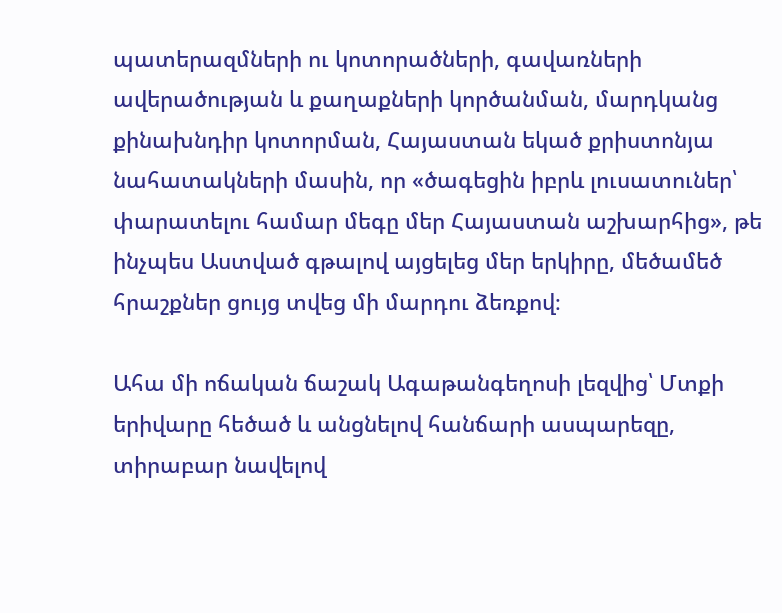պատերազմների ու կոտորածների, գավառների ավերածության և քաղաքների կործանման, մարդկանց քինախնդիր կոտորման, Հայաստան եկած քրիստոնյա նահատակների մասին, որ «ծագեցին իբրև լուսատուներ՝ փարատելու համար մեգը մեր Հայաստան աշխարհից», թե ինչպես Աստված գթալով այցելեց մեր երկիրը, մեծամեծ հրաշքներ ցույց տվեց մի մարդու ձեռքով։

Ահա մի ոճական ճաշակ Ագաթանգեղոսի լեզվից՝ Մտքի երիվարը հեծած և անցնելով հանճարի ասպարեզը, տիրաբար նավելով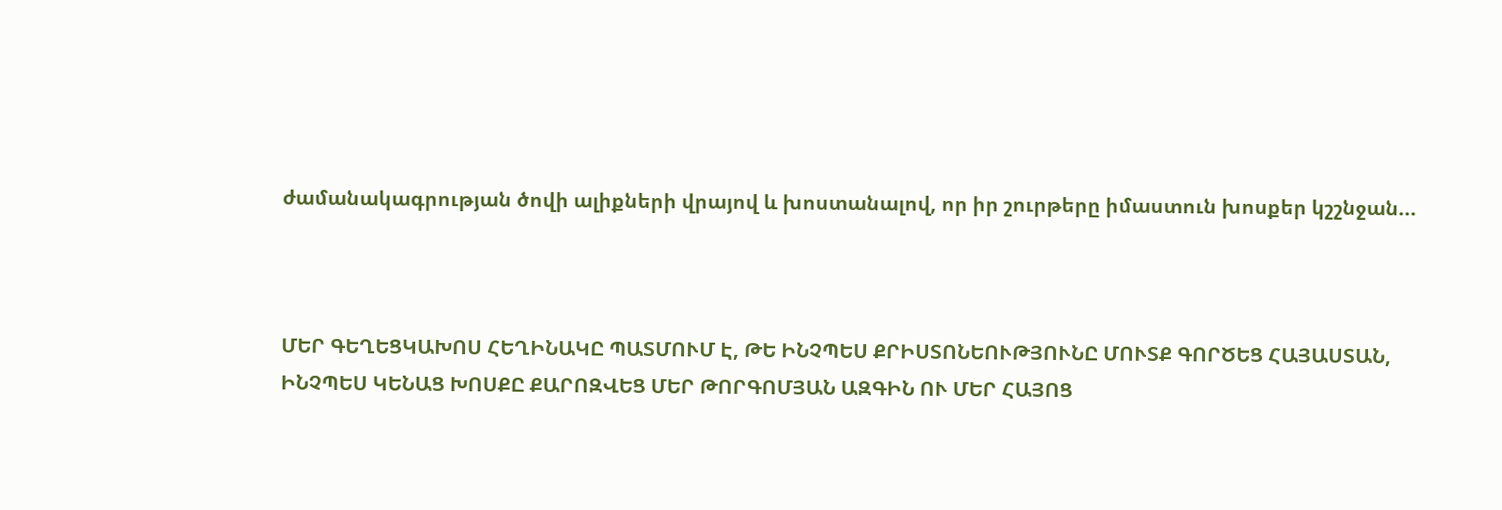ժամանակագրության ծովի ալիքների վրայով և խոստանալով, որ իր շուրթերը իմաստուն խոսքեր կշշնջան...



ՄԵՐ ԳԵՂԵՑԿԱԽՈՍ ՀԵՂԻՆԱԿԸ ՊԱՏՄՈՒՄ Է, ԹԵ ԻՆՉՊԵՍ ՔՐԻՍՏՈՆԵՈՒԹՅՈՒՆԸ ՄՈՒՏՔ ԳՈՐԾԵՑ ՀԱՅԱՍՏԱՆ, ԻՆՉՊԵՍ ԿԵՆԱՑ ԽՈՍՔԸ ՔԱՐՈԶՎԵՑ ՄԵՐ ԹՈՐԳՈՄՅԱՆ ԱԶԳԻՆ ՈՒ ՄԵՐ ՀԱՅՈՑ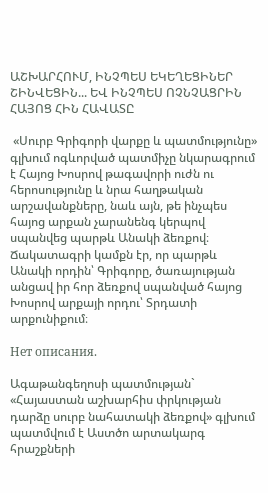ԱՇԽԱՐՀՈՒՄ, ԻՆՉՊԵՍ ԵԿԵՂԵՑԻՆԵՐ ՇԻՆՎԵՑԻՆ... ԵՎ ԻՆՉՊԵՍ ՈՉՆՉԱՑՐԻՆ ՀԱՅՈՑ ՀԻՆ ՀԱՎԱՏԸ

 «Սուրբ Գրիգորի վարքը և պատմությունը» գլխում ոգևորված պատմիչը նկարագրում է Հայոց Խոսրով թագավորի ուժն ու հերոսությունը և նրա հաղթական արշավանքները, նաև այն, թե ինչպես հայոց արքան չարանենգ կերպով սպանվեց պարթև Անակի ձեռքով։ Ճակատագրի կամքն էր, որ պարթև Անակի որդին՝ Գրիգորը, ծառայության անցավ իր հոր ձեռքով սպանված հայոց Խոսրով արքայի որդու՝ Տրդատի արքունիքում։

Нет описания.

Ագաթանգեղոսի պատմության` «Հայաստան աշխարհիս փրկության դարձը սուրբ նահատակի ձեռքով» գլխում պատմվում է Աստծո արտակարգ հրաշքների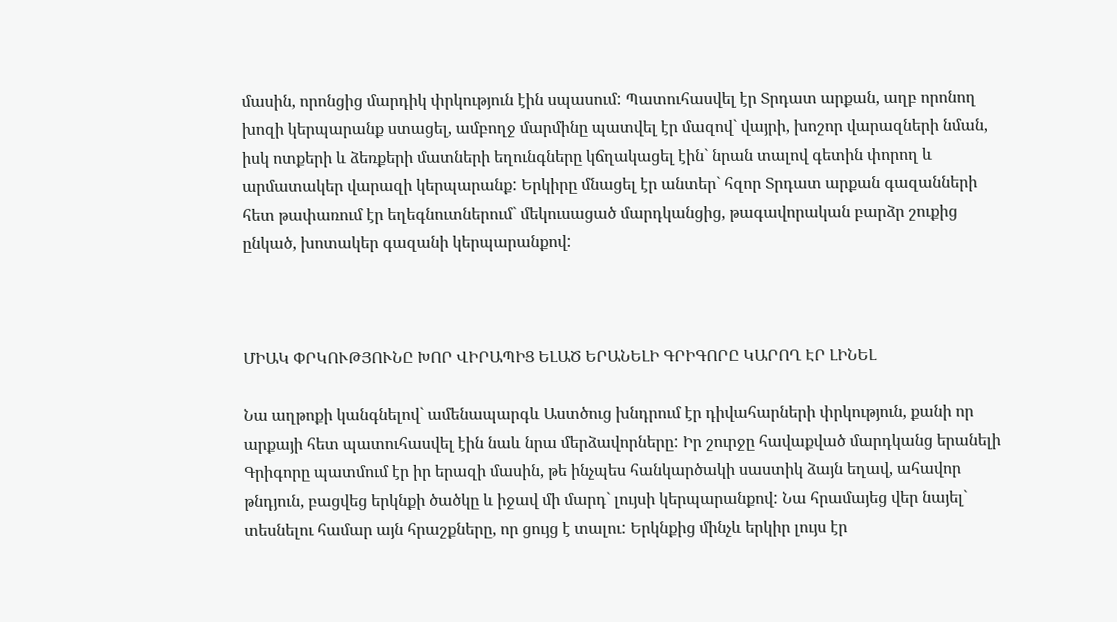մասին, որոնցից մարդիկ փրկություն էին սպասում: Պատուհասվել էր Տրդատ արքան, աղբ որոնող խոզի կերպարանք ստացել, ամբողջ մարմինը պատվել էր մազով` վայրի, խոշոր վարազների նման, իսկ ոտքերի և ձեռքերի մատների եղունգները կճղակացել էին` նրան տալով գետին փորող և արմատակեր վարազի կերպարանք: Երկիրը մնացել էր անտեր` հզոր Տրդատ արքան գազանների հետ թափառում էր եղեգնուտներում` մեկուսացած մարդկանցից, թագավորական բարձր շուքից ընկած, խոտակեր գազանի կերպարանքով:



ՄԻԱԿ ՓՐԿՈՒԹՅՈՒՆԸ ԽՈՐ ՎԻՐԱՊԻՑ ԵԼԱԾ ԵՐԱՆԵԼԻ ԳՐԻԳՈՐԸ ԿԱՐՈՂ ԷՐ ԼԻՆԵԼ

Նա աղթոքի կանգնելով` ամենապարգև Աստծուց խնդրում էր դիվահարների փրկություն, քանի որ արքայի հետ պատուհասվել էին նաև նրա մերձավորները: Իր շուրջը հավաքված մարդկանց երանելի Գրիգորը պատմում էր իր երազի մասին, թե ինչպես հանկարծակի սաստիկ ձայն եղավ, ահավոր թնդյուն, բացվեց երկնքի ծածկը և իջավ մի մարդ` լույսի կերպարանքով: Նա հրամայեց վեր նայել` տեսնելու համար այն հրաշքները, որ ցույց է տալու: Երկնքից մինչև երկիր լույս էր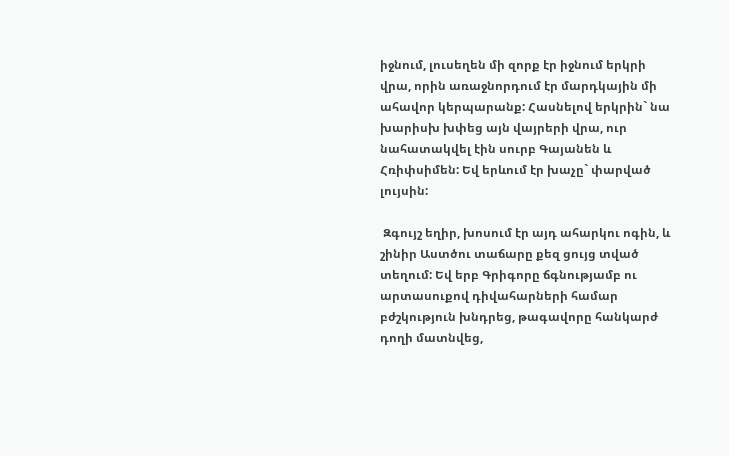իջնում, լուսեղեն մի զորք էր իջնում երկրի վրա, որին առաջնորդում էր մարդկային մի ահավոր կերպարանք: Հասնելով երկրին` նա խարիսխ խփեց այն վայրերի վրա, ուր նահատակվել էին սուրբ Գայանեն և Հռիփսիմեն: Եվ երևում էր խաչը` փարված լույսին:

 Զգույշ եղիր, խոսում էր այդ ահարկու ոգին, և շինիր Աստծու տաճարը քեզ ցույց տված տեղում: Եվ երբ Գրիգորը ճգնությամբ ու արտասուքով դիվահարների համար բժշկություն խնդրեց, թագավորը հանկարժ դողի մատնվեց,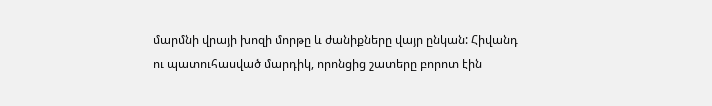մարմնի վրայի խոզի մորթը և ժանիքները վայր ընկան: Հիվանդ ու պատուհասված մարդիկ, որոնցից շատերը բորոտ էին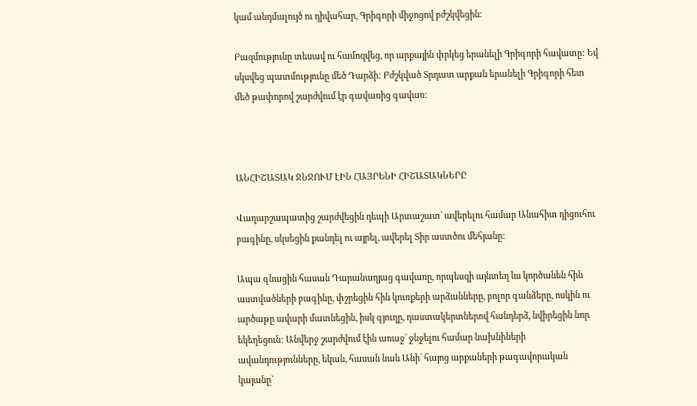կամ անդմալույծ ու դիվահար, Գրիգորի միջոցով բժշկվեցին:

Բազմությունը տեսավ ու համոզվեց, որ արքային փրկեց երանելի Գրիգորի հավատը: Եվ սկսվեց պատմությունը մեծ Դարձի: Բժշկված Տրդատ արքան երանելի Գրիգորի հետ մեծ թափորով շարժվում էր գավառից գավառ:



ԱՆՀԻՇԱՏԱԿ ՋՆՋՈՒՄ ԷԻՆ ՀԱՅՐԵՆԻ ՀԻՇԱՏԱԿՆԵՐԸ

Վաղարշապատից շարժվեցին դեպի Արտաշատ` ավերելու համար Անահիտ դիցուհու բագինը, սկսեցին քանդել ու այրել, ավերել Տիր աստծու մեհյանը:

Ապա գնացին հասան Դարանաղյաց գավառը, որպեսզի այնտեղ ևս կործանեն հին աստվածների բագինը, փշրեցին հին կուռքերի արձանները, բոլոր գանձերը, ոսկին ու արծաթը ավարի մատնեցին, իսկ գյուղը, դաստակերտներով հանդերձ, նվիրեցին նոր եկեղեցուն: Անվերջ շարժվում էին առաջ` ջնջելու համար նախնիների ավանդությունները, եկան, հասան նաև Անի` հայոց արքաների թագավորական կայանը`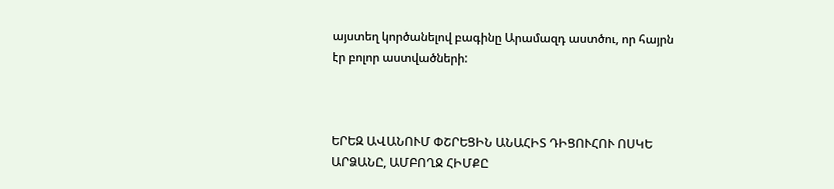այստեղ կործանելով բագինը Արամազդ աստծու, որ հայրն էր բոլոր աստվածների:



ԵՐԵԶ ԱՎԱՆՈՒՄ ՓՇՐԵՑԻՆ ԱՆԱՀԻՏ ԴԻՑՈՒՀՈՒ ՈՍԿԵ ԱՐՁԱՆԸ, ԱՄԲՈՂՋ ՀԻՄՔԸ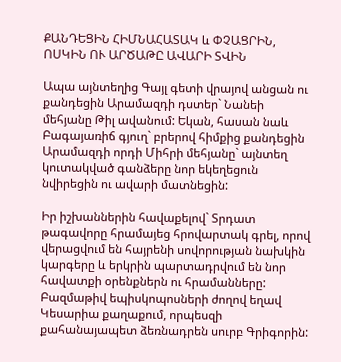ՔԱՆԴԵՑԻՆ ՀԻՄՆԱՀԱՏԱԿ և ՓՉԱՑՐԻՆ, ՈՍԿԻՆ ՈՒ ԱՐԾԱԹԸ ԱՎԱՐԻ ՏՎԻՆ

Ապա այնտեղից Գայլ գետի վրայով անցան ու քանդեցին Արամազդի դստեր` Նանեի մեհյանը Թիլ ավանում: Եկան, հասան նաև Բագայառիճ գյուղ` բրերով հիմքից քանդեցին Արամազդի որդի Միհրի մեհյանը` այնտեղ կուտակված գանձերը նոր եկեղեցուն նվիրեցին ու ավարի մատնեցին:

Իր իշխաններին հավաքելով` Տրդատ թագավորը հրամայեց հրովարտակ գրել, որով վերացվում են հայրենի սովորության նախկին կարգերը և երկրին պարտադրվում են նոր հավատքի օրենքներն ու հրամանները: Բազմաթիվ եպիսկոպոսների ժողով եղավ Կեսարիա քաղաքում, որպեսզի քահանայապետ ձեռնադրեն սուրբ Գրիգորին: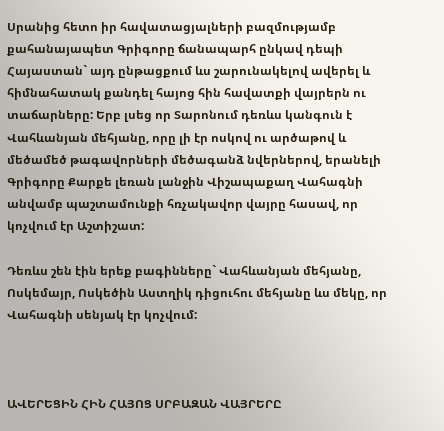Սրանից հետո իր հավատացյալների բազմությամբ քահանայապետ Գրիգորը ճանապարհ ընկավ դեպի Հայաստան` այդ ընթացքում ևս շարունակելով ավերել և հիմնահատակ քանդել հայոց հին հավատքի վայրերն ու տաճարները: Երբ լսեց որ Տարոնում դեռևս կանգուն է Վահևանյան մեհյանը, որը լի էր ոսկով ու արծաթով և մեծամեծ թագավորների մեծագանձ նվերներով, երանելի Գրիգորը Քարքե լեռան լանջին Վիշապաքաղ Վահագնի անվամբ պաշտամունքի հռչակավոր վայրը հասավ, որ կոչվում էր Աշտիշատ:

Դեռևս շեն էին երեք բագինները` Վահևանյան մեհյանը, Ոսկեմայր, Ոսկեծին Աստղիկ դիցուհու մեհյանը ևս մեկը, որ Վահագնի սենյակ էր կոչվում:



ԱՎԵՐԵՑԻՆ ՀԻՆ ՀԱՅՈՑ ՍՐԲԱԶԱՆ ՎԱՅՐԵՐԸ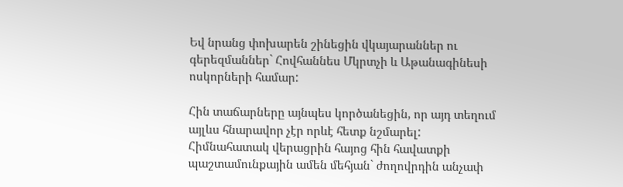Եվ նրանց փոխարեն շինեցին վկայարաններ ու գերեզմաններ` Հովհաննես Մկրտչի և Աթանագինեսի ոսկորների համար:

Հին տաճարները այնպես կործանեցին, որ այդ տեղում այլևս հնարավոր չէր որևէ հետք նշմարել: Հիմնահատակ վերացրին հայոց հին հավատքի պաշտամունքային ամեն մեհյան` ժողովրդին անչափ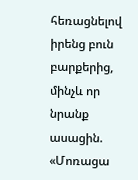հեռացնելով իրենց բուն բարքերից, մինչև որ նրանք ասացին. «Մոռացա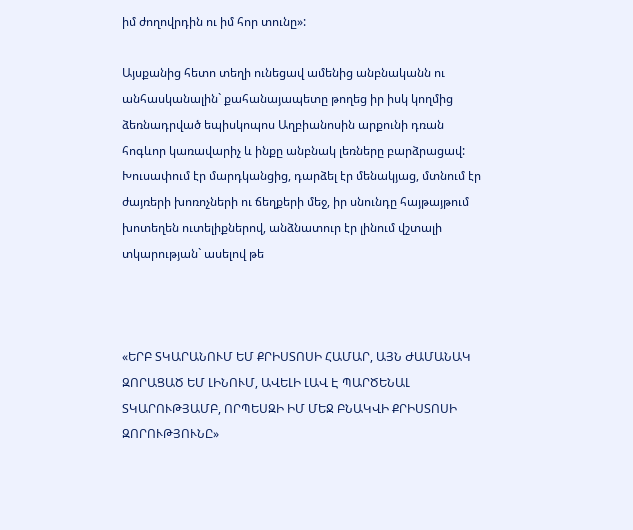իմ ժողովրդին ու իմ հոր տունը»:

Այսքանից հետո տեղի ունեցավ ամենից անբնականն ու անհասկանալին` քահանայապետը թողեց իր իսկ կողմից ձեռնադրված եպիսկոպոս Աղբիանոսին արքունի դռան հոգևոր կառավարիչ և ինքը անբնակ լեռները բարձրացավ: Խուսափում էր մարդկանցից, դարձել էր մենակյաց, մտնում էր ժայռերի խոռոչների ու ճեղքերի մեջ, իր սնունդը հայթայթում խոտեղեն ուտելիքներով, անձնատուր էր լինում վշտալի տկարության` ասելով թե



«ԵՐԲ ՏԿԱՐԱՆՈՒՄ ԵՄ ՔՐԻՍՏՈՍԻ ՀԱՄԱՐ, ԱՅՆ ԺԱՄԱՆԱԿ ԶՈՐԱՑԱԾ ԵՄ ԼԻՆՈՒՄ, ԱՎԵԼԻ ԼԱՎ Է ՊԱՐԾԵՆԱԼ ՏԿԱՐՈՒԹՅԱՄԲ, ՈՐՊԵՍԶԻ ԻՄ ՄԵՋ ԲՆԱԿՎԻ ՔՐԻՍՏՈՍԻ ԶՈՐՈՒԹՅՈՒՆԸ»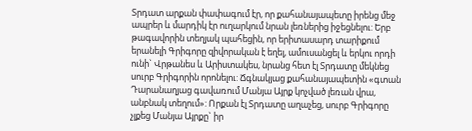Տրդատ արքան փափագում էր, որ քահանայապետը իրենց մեջ ապրեր և մարդիկ էր ուղարկում նրան լեռներից իջեցնելու: Երբ թագավորին տեղյակ պահեցին, որ երիտասարդ տարիքում երանելի Գրիգորը զիվորական է եղել, ամուսանցել և երկու որդի ունի` Վրթանես և Արիստակես, նրանց հետ էլ Տրդատը մեկնեց սուրբ Գրիգորին որոնելու: Ճգնակյաց քահանայապետին «գտան Դարանաղյաց գավառում Մանյա Այրք կոչված լեռան վրա, անբնակ տեղում»: Որքան էլ Տրդատը աղաչեց, սուրբ Գրիգորը չլքեց Մանյա Այրքը` իր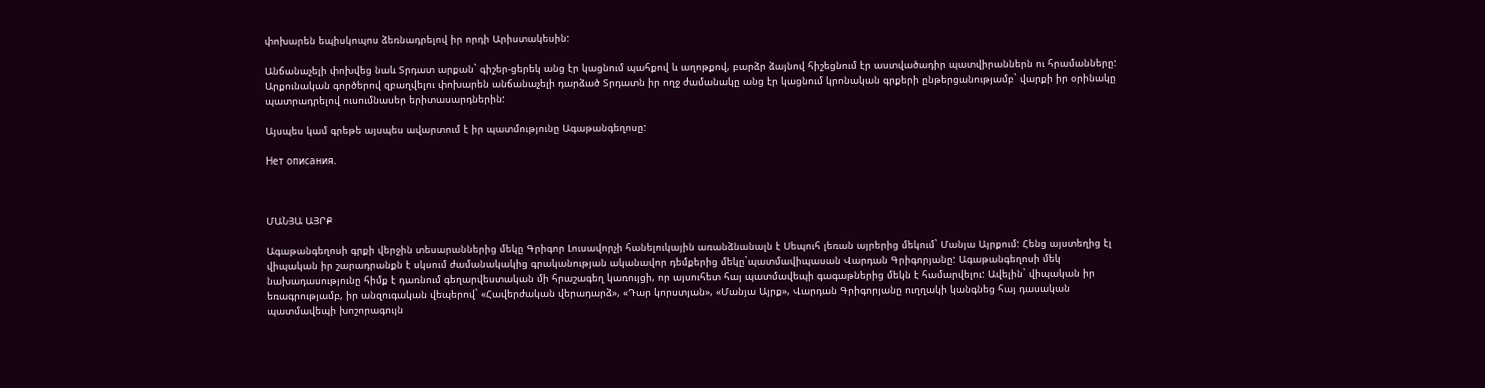փոխարեն եպիսկոպոս ձեռնադրելով իր որդի Արիստակեսին:

Անճանաչելի փոխվեց նաև Տրդատ արքան` գիշեր-ցերեկ անց էր կացնում պահքով և աղոթքով, բարձր ձայնով հիշեցնում էր աստվածադիր պատվիրաններն ու հրամանները: Արքունական գործերով զբաղվելու փոխարեն անճանաչելի դարձած Տրդատն իր ողջ ժամանակը անց էր կացնում կրոնական գրքերի ընթերցանությամբ` վարքի իր օրինակը պատրադրելով ուսումնասեր երիտասարդներին:

Այսպես կամ գրեթե այսպես ավարտում է իր պատմությունը Ագաթանգեղոսը:

Нет описания.



ՄԱՆՅԱ ԱՅՐՔ

Ագաթանգեղոսի գրքի վերջին տեսարաններից մեկը Գրիգոր Լուսավորչի հանելուկային առանձնանալն է Սեպուհ լեռան այրերից մեկում` Մանյա Այրքում: Հենց այստեղից էլ վիպական իր շարադրանքն է սկսում ժամանակակից գրականության ականավոր դեմքերից մեկը`պատմավիպասան Վարդան Գրիգորյանը: Ագաթանգեղոսի մեկ նախադասությունը հիմք է դառնում գեղարվեստական մի հրաշագեղ կառույցի, որ այսուհետ հայ պատմավեպի գագաթներից մեկն է համարվելու: Ավելին` վիպական իր եռագրությամբ, իր անզուգական վեպերով` «Հավերժական վերադարձ», «Դար կորստյան», «Մանյա Այրք», Վարդան Գրիգորյանը ուղղակի կանգնեց հայ դասական պատմավեպի խոշորագույն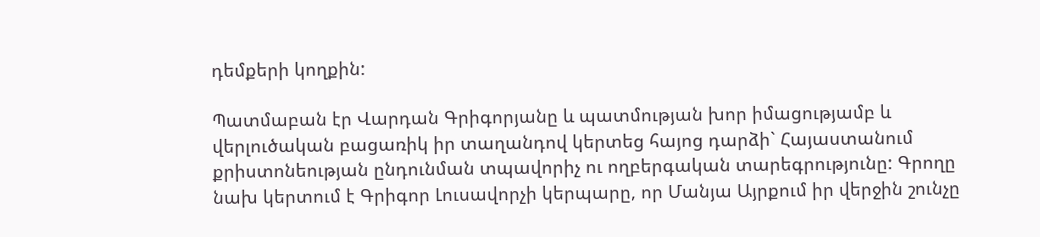դեմքերի կողքին:

Պատմաբան էր Վարդան Գրիգորյանը և պատմության խոր իմացությամբ և վերլուծական բացառիկ իր տաղանդով կերտեց հայոց դարձի` Հայաստանում քրիստոնեության ընդունման տպավորիչ ու ողբերգական տարեգրությունը: Գրողը նախ կերտում է Գրիգոր Լուսավորչի կերպարը, որ Մանյա Այրքում իր վերջին շունչը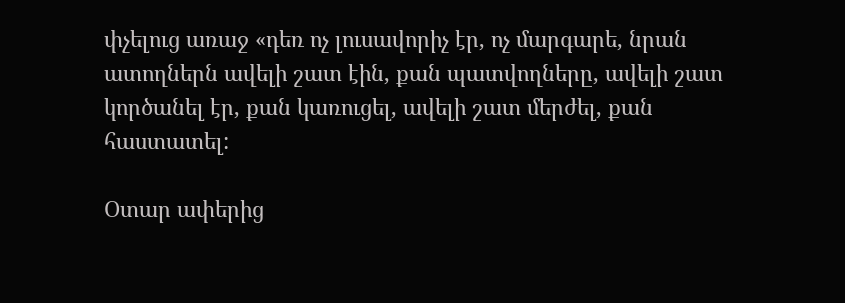փչելուց առաջ «դեռ ոչ լուսավորիչ էր, ոչ մարգարե, նրան ատողներն ավելի շատ էին, քան պատվողները, ավելի շատ կործանել էր, քան կառուցել, ավելի շատ մերժել, քան հաստատել:

Օտար ափերից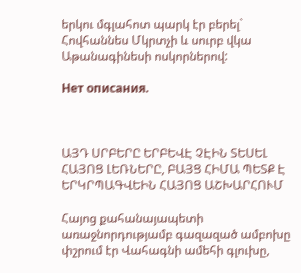երկու մգլահոտ պարկ էր բերել` Հովհաննես Մկրտչի և սուրբ վկա Աթանագինեսի ոսկորներով:

Нет описания.



ԱՅԴ ՍՐԲԵՐԸ ԵՐԲԵՎԷ ՉԷԻՆ ՏԵՍԵԼ ՀԱՅՈՑ ԼԵՌՆԵՐԸ, ԲԱՅՑ ՀԻՄԱ ՊԵՏՔ Է ԵՐԿՐՊԱԳՎԵԻՆ ՀԱՅՈՑ ԱՇԽԱՐՀՈՒՄ

Հայոց քահանայապետի առաջնորդությամբ գազազած ամբոխը փշրում էր Վահագնի ամեհի գլուխը,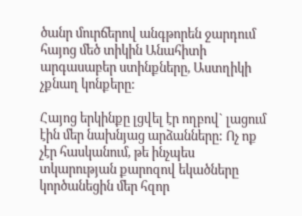ծանր մուրճերով անգթորեն ջարդում հայոց մեծ տիկին Անահիտի արգասաբեր ստինքները, Աստղիկի չքնաղ կոնքերը:

Հայոց երկինքը լցվել էր ողբով` լացում էին մեր նախնյաց արձանները: Ոչ ոք չէր հասկանում, թե ինչպես տկարության քարոզով եկածները կործանեցին մեր հզոր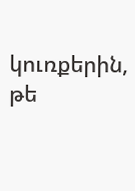կուռքերին, թե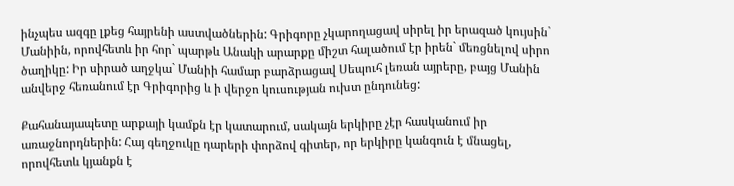ինչպես ազգը լքեց հայրենի աստվածներին: Գրիգորը չկարողացավ սիրել իր երազած կույսին` Մանիին, որովհետև իր հոր` պարթև Անակի արարքը միշտ հալածում էր իրեն` մեռցնելով սիրո ծաղիկը: Իր սիրած աղջկա` Մանիի համար բարձրացավ Սեպուհ լեռան այրերը, բայց Մանին անվերջ հեռանում էր Գրիգորից և ի վերջո կուսության ուխտ ընդունեց:

Քահանայապետը արքայի կամքն էր կատարում, սակայն երկիրը չէր հասկանում իր առաջնորդներին: Հայ գեղջուկը դարերի փորձով գիտեր, որ երկիրը կանգուն է մնացել, որովհետև կյանքն է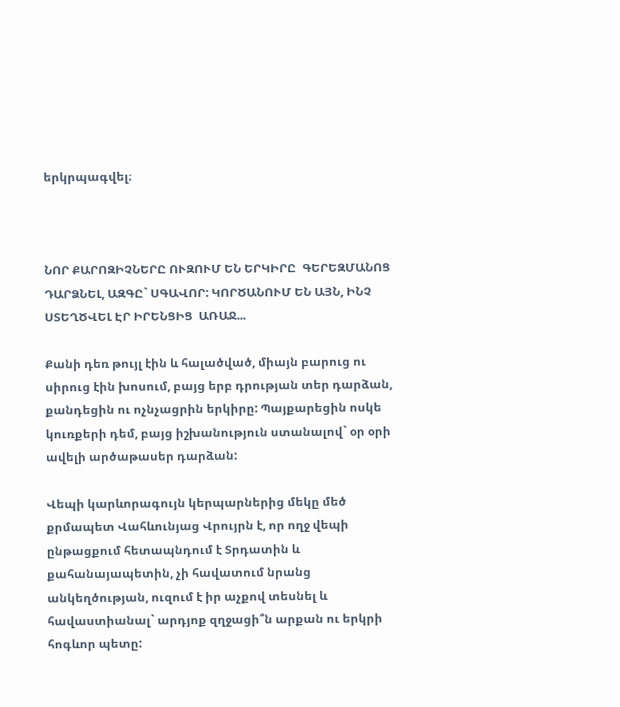երկրպագվել։



ՆՈՐ ՔԱՐՈԶԻՉՆԵՐԸ ՈՒԶՈՒՄ ԵՆ ԵՐԿԻՐԸ  ԳԵՐԵԶՄԱՆՈՑ ԴԱՐՁՆԵԼ, ԱԶԳԸ` ՍԳԱՎՈՐ: ԿՈՐԾԱՆՈՒՄ ԵՆ ԱՅՆ, ԻՆՉ ՍՏԵՂԾՎԵԼ ԷՐ ԻՐԵՆՑԻՑ  ԱՌԱՋ...

Քանի դեռ թույլ էին և հալածված, միայն բարուց ու սիրուց էին խոսում, բայց երբ դրության տեր դարձան, քանդեցին ու ոչնչացրին երկիրը: Պայքարեցին ոսկե կուռքերի դեմ, բայց իշխանություն ստանալով` օր օրի ավելի արծաթասեր դարձան:

Վեպի կարևորագույն կերպարներից մեկը մեծ քրմապետ Վահևունյաց Վրույրն է, որ ողջ վեպի ընթացքում հետապնդում է Տրդատին և քահանայապետին, չի հավատում նրանց անկեղծության, ուզում է իր աչքով տեսնել և հավաստիանալ` արդյոք զղջացի՞ն արքան ու երկրի հոգևոր պետը: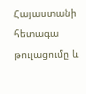Հայաստանի հետագա թուլացումը և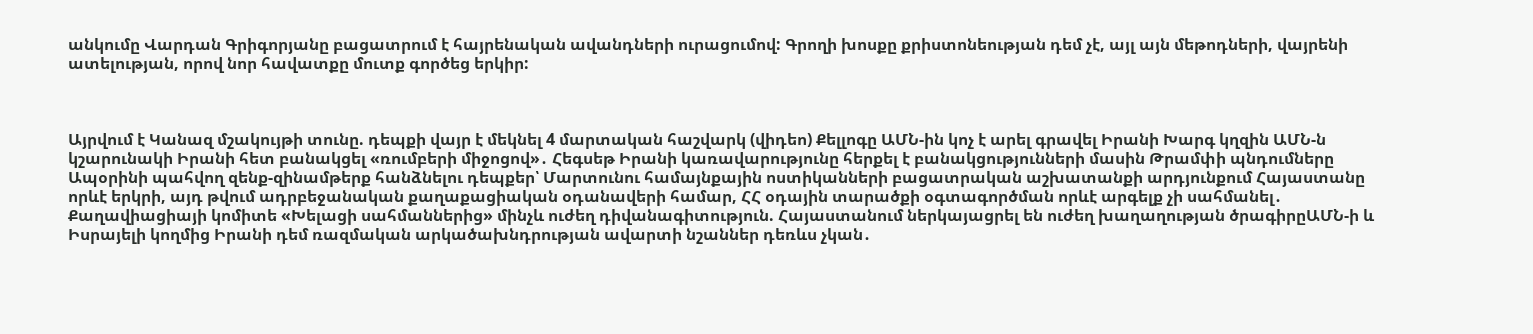անկումը Վարդան Գրիգորյանը բացատրում է հայրենական ավանդների ուրացումով: Գրողի խոսքը քրիստոնեության դեմ չէ, այլ այն մեթոդների, վայրենի ատելության, որով նոր հավատքը մուտք գործեց երկիր:



Այրվում է Կանազ մշակույթի տունը. դեպքի վայր է մեկնել 4 մարտական հաշվարկ (վիդեո) Քելլոգը ԱՄՆ-ին կոչ է արել գրավել Իրանի Խարգ կղզին ԱՄՆ-ն կշարունակի Իրանի հետ բանակցել «ռումբերի միջոցով»․ Հեգսեթ Իրանի կառավարությունը հերքել է բանակցությունների մասին Թրամփի պնդումները Ապօրինի պահվող զենք-զինամթերք հանձնելու դեպքեր՝ Մարտունու համայնքային ոստիկանների բացատրական աշխատանքի արդյունքում Հայաստանը որևէ երկրի, այդ թվում ադրբեջանական քաղաքացիական օդանավերի համար, ՀՀ օդային տարածքի օգտագործման որևէ արգելք չի սահմանել․ Քաղավիացիայի կոմիտե «Խելացի սահմաններից» մինչև ուժեղ դիվանագիտություն. Հայաստանում ներկայացրել են ուժեղ խաղաղության ծրագիրըԱՄՆ-ի և Իսրայելի կողմից Իրանի դեմ ռազմական արկածախնդրության ավարտի նշաններ դեռևս չկան․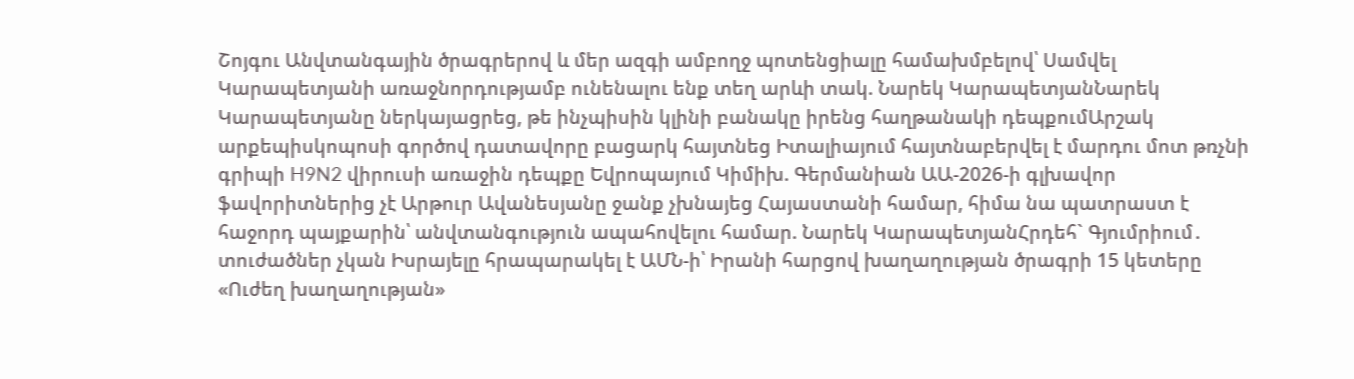Շոյգու Անվտանգային ծրագրերով և մեր ազգի ամբողջ պոտենցիալը համախմբելով՝ Սամվել Կարապետյանի առաջնորդությամբ ունենալու ենք տեղ արևի տակ. Նարեկ ԿարապետյանՆարեկ Կարապետյանը ներկայացրեց, թե ինչպիսին կլինի բանակը իրենց հաղթանակի դեպքումԱրշակ արքեպիսկոպոսի գործով դատավորը բացարկ հայտնեց Իտալիայում հայտնաբերվել է մարդու մոտ թռչնի գրիպի H9N2 վիրուսի առաջին դեպքը Եվրոպայում Կիմիխ. Գերմանիան ԱԱ-2026-ի գլխավոր ֆավորիտներից չէ Արթուր Ավանեսյանը ջանք չխնայեց Հայաստանի համար, հիմա նա պատրաստ է հաջորդ պայքարին՝ անվտանգություն ապահովելու համար. Նարեկ ԿարապետյանՀրդեհ` Գյումրիում․ տուժածներ չկան Իսրայելը հրապարակել է ԱՄՆ-ի՝ Իրանի հարցով խաղաղության ծրագրի 15 կետերը «Ուժեղ խաղաղության»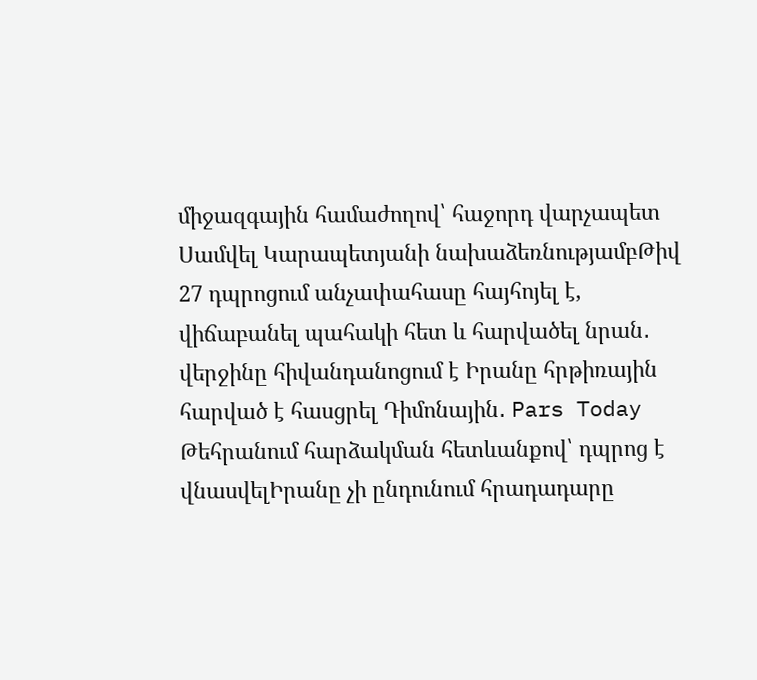միջազգային համաժողով՝ հաջորդ վարչապետ Սամվել Կարապետյանի նախաձեռնությամբԹիվ 27 դպրոցում անչափահասը հայհոյել է, վիճաբանել պահակի հետ և հարվածել նրան․ վերջինը հիվանդանոցում է Իրանը հրթիռային հարված է հասցրել Դիմոնային․ Pars Today Թեհրանում հարձակման հետևանքով՝ դպրոց է վնասվելԻրանը չի ընդունում հրադադարը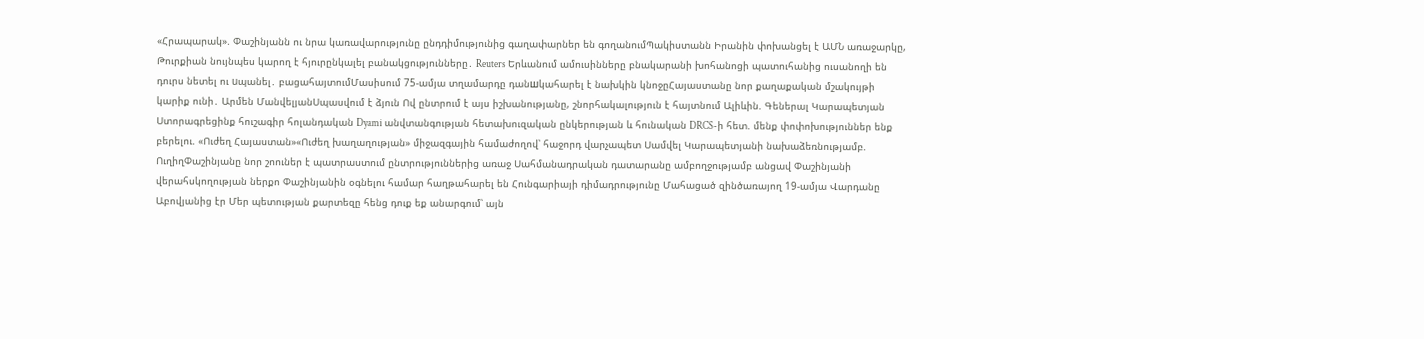«Հրապարակ». Փաշինյանն ու նրա կառավարությունը ընդդիմությունից գաղափարներ են գողանումՊակիստանն Իրանին փոխանցել է ԱՄՆ առաջարկը, Թուրքիան նույնպես կարող է հյուրընկալել բանակցությունները․ Reuters Երևանում ամուսինները բնակարանի խոհանոցի պատուհանից ուսանողի են դուրս նետել ու uպանել․ բացահայտումՄասիսում 75-ամյա տղամարդը դանшկահարել է նախկին կնոջըՀայաստանը նոր քաղաքական մշակույթի կարիք ունի․ Արմեն ՄանվելյանՍպասվում է ձյուն Ով ընտրում է այս իշխանությանը, շնորհակալություն է հայտնում Ալիևին. Գեներալ Կարապետյան Ստորագրեցինք հուշագիր հոլանդական Dyami անվտանգության հետախուզական ընկերության և հունական DRCS-ի հետ. մենք փոփոխություններ ենք բերելու. «Ուժեղ Հայաստան»«Ուժեղ խաղաղության» միջազգային համաժողով՝ հաջորդ վարչապետ Սամվել Կարապետյանի նախաձեռնությամբ. ՈւղիղՓաշինյանը նոր շոուներ է պատրաստում ընտրություններից առաջ Սահմանադրական դատարանը ամբողջությամբ անցավ Փաշինյանի վերահսկողության ներքո Փաշինյանին օգնելու համար հաղթահարել են Հունգարիայի դիմադրությունը Մահացած զինծառայող 19-ամյա Վարդանը Աբովյանից էր Մեր պետության քարտեզը հենց դուք եք անարգում՝ այն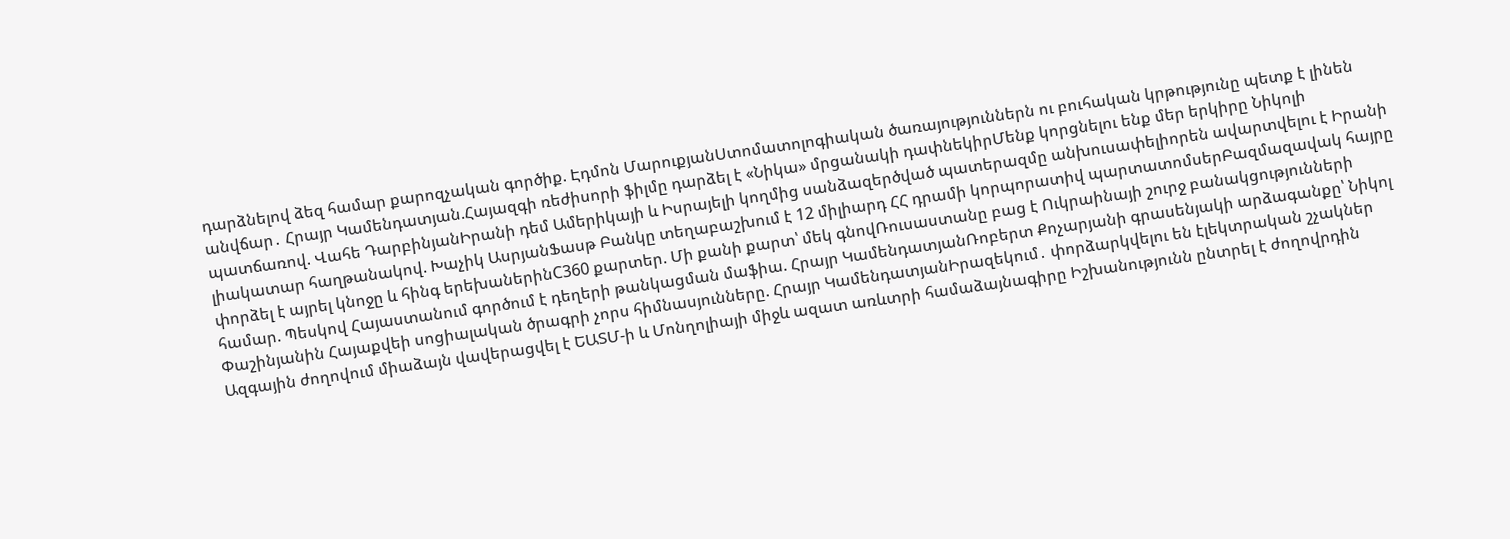դարձնելով ձեզ համար քարոզչական գործիք. Էդմոն ՄարուքյանՍտոմատոլոգիական ծառայություններն ու բուհական կրթությունը պետք է լինեն անվճար․ Հրայր Կամենդատյան.Հայազգի ռեժիսորի ֆիլմը դարձել է «Նիկա» մրցանակի դափնեկիրՄենք կորցնելու ենք մեր երկիրը Նիկոլի պատճառով. Վահե ԴարբինյանԻրանի դեմ Ամերիկայի և Իսրայելի կողմից սանձազերծված պատերազմը անխուսափելիորեն ավարտվելու է Իրանի լիակատար հաղթանակով. Խաչիկ ԱսրյանՖասթ Բանկը տեղաբաշխում է 12 միլիարդ ՀՀ դրամի կորպորատիվ պարտատոմսերԲազմազավակ հայրը փորձել է այրել կնոջը և հինգ երեխաներինC360 քարտեր. Մի քանի քարտ՝ մեկ գնովՌուսաստանը բաց է Ուկրաինայի շուրջ բանակցությունների համար. Պեսկով Հայաստանում գործում է դեղերի թանկացման մաֆիա. Հրայր ԿամենդատյանՌոբերտ Քոչարյանի գրասենյակի արձագանքը՝ Նիկոլ Փաշինյանին Հայաքվեի սոցիալական ծրագրի չորս հիմնասյունները. Հրայր ԿամենդատյանԻրազեկում․ փորձարկվելու են էլեկտրական շչակներ Ազգային ժողովում միաձայն վավերացվել է ԵԱՏՄ-ի և Մոնղոլիայի միջև ազատ առևտրի համաձայնագիրը Իշխանությունն ընտրել է ժողովրդին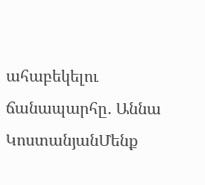ահաբեկելու ճանապարհը․ Աննա ԿոստանյանՄենք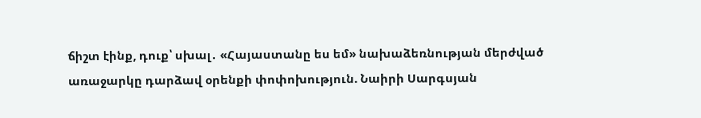ճիշտ էինք, դուք՝ սխալ․ «Հայաստանը ես եմ» նախաձեռնության մերժված առաջարկը դարձավ օրենքի փոփոխություն. Նաիրի Սարգսյան